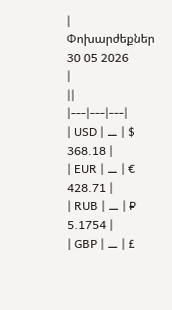|
Փոխարժեքներ
30 05 2026
|
||
|---|---|---|
| USD | ⚊ | $ 368.18 |
| EUR | ⚊ | € 428.71 |
| RUB | ⚊ | ₽ 5.1754 |
| GBP | ⚊ | £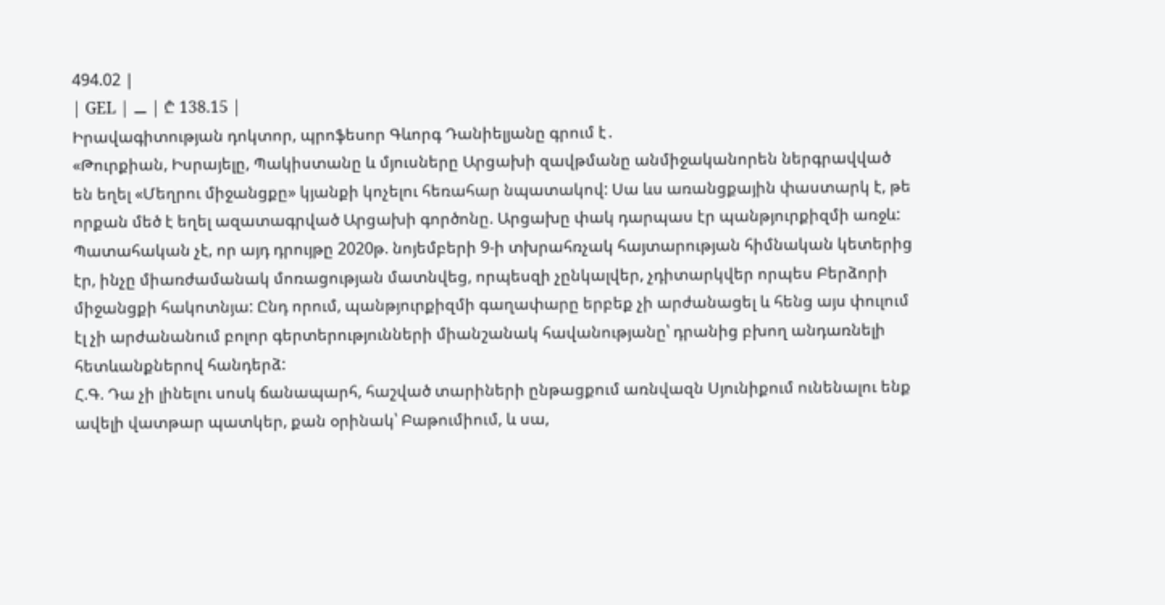494.02 |
| GEL | ⚊ | ₾ 138.15 |
Իրավագիտության դոկտոր, պրոֆեսոր Գևորգ Դանիելյանը գրում է․
«Թուրքիան, Իսրայելը, Պակիստանը և մյուսները Արցախի զավթմանը անմիջականորեն ներգրավված են եղել «Մեղրու միջանցքը» կյանքի կոչելու հեռահար նպատակով: Սա ևս առանցքային փաստարկ է, թե որքան մեծ է եղել ազատագրված Արցախի գործոնը. Արցախը փակ դարպաս էր պանթյուրքիզմի առջև: Պատահական չէ, որ այդ դրույթը 2020թ. նոյեմբերի 9-ի տխրահռչակ հայտարության հիմնական կետերից էր, ինչը միառժամանակ մոռացության մատնվեց, որպեսզի չընկալվեր, չդիտարկվեր որպես Բերձորի միջանցքի հակոտնյա: Ընդ որում, պանթյուրքիզմի գաղափարը երբեք չի արժանացել և հենց այս փուլում էլ չի արժանանում բոլոր գերտերությունների միանշանակ հավանությանը՝ դրանից բխող անդառնելի հետևանքներով հանդերձ:
Հ.Գ. Դա չի լինելու սոսկ ճանապարհ, հաշված տարիների ընթացքում առնվազն Սյունիքում ունենալու ենք ավելի վատթար պատկեր, քան օրինակ՝ Բաթումիում, և սա,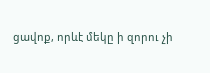ցավոք, որևէ մեկը ի զորու չի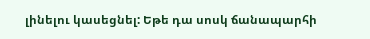լինելու կասեցնել: Եթե դա սոսկ ճանապարհի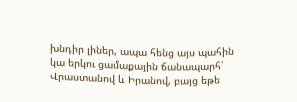խնդիր լիներ, ապա հենց այս պահին կա երկու ցամաքային ճանապարհ՝ Վրաստանով և Իրանով, բայց եթե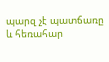պարզ չէ պատճառը և հեռահար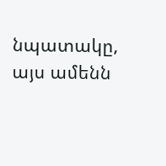նպատակը, այս ամենն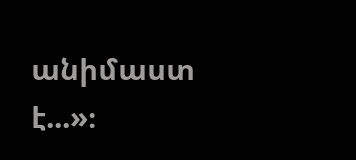անիմաստ է...»։